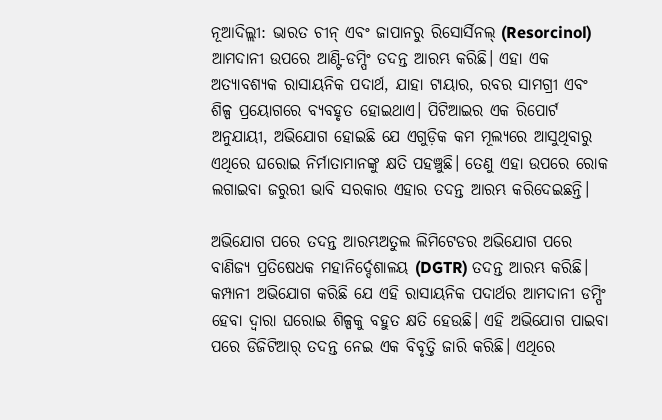ନୂଆଦିଲ୍ଲୀ: ଭାରତ ଚୀନ୍ ଏବଂ ଜାପାନରୁ ରିସୋର୍ସିନଲ୍ (Resorcinol) ଆମଦାନୀ ଉପରେ ଆଣ୍ଟି-ଡମ୍ପିଂ ତଦନ୍ତ ଆରମ୍ଭ କରିଛି। ଏହା ଏକ ଅତ୍ୟାବଶ୍ୟକ ରାସାୟନିକ ପଦାର୍ଥ, ଯାହା ଟାୟାର, ରବର ସାମଗ୍ରୀ ଏବଂ ଶିଳ୍ପ ପ୍ରୟୋଗରେ ବ୍ୟବହୃତ ହୋଇଥାଏ। ପିଟିଆଇର ଏକ ରିପୋର୍ଟ ଅନୁଯାୟୀ, ଅଭିଯୋଗ ହୋଇଛି ଯେ ଏଗୁଡ଼ିକ କମ ମୂଲ୍ୟରେ ଆସୁଥିବାରୁ ଏଥିରେ ଘରୋଇ ନିର୍ମାତାମାନଙ୍କୁ କ୍ଷତି ପହଞ୍ଚୁଛି। ତେଣୁ ଏହା ଉପରେ ରୋକ ଲଗାଇବା ଜରୁରୀ ଭାବି ସରକାର ଏହାର ତଦନ୍ତ ଆରମ୍ଭ କରିଦେଇଛନ୍ତି।

ଅଭିଯୋଗ ପରେ ତଦନ୍ତ ଆରମ୍ଭଅତୁଲ ଲିମିଟେଡର ଅଭିଯୋଗ ପରେ ବାଣିଜ୍ୟ ପ୍ରତିଷେଧକ ମହାନିର୍ଦ୍ଦେଶାଳୟ (DGTR) ତଦନ୍ତ ଆରମ୍ଭ କରିଛି। କମ୍ପାନୀ ଅଭିଯୋଗ କରିଛି ଯେ ଏହି ରାସାୟନିକ ପଦାର୍ଥର ଆମଦାନୀ ଡମ୍ପିଂ ହେବା ଦ୍ୱାରା ଘରୋଇ ଶିଳ୍ପକୁ ବହୁତ କ୍ଷତି ହେଉଛି। ଏହି ଅଭିଯୋଗ ପାଇବା ପରେ ଡିଜିଟିଆର୍ ତଦନ୍ତ ନେଇ ଏକ ବିବୃତ୍ତି ଜାରି କରିଛି। ଏଥିରେ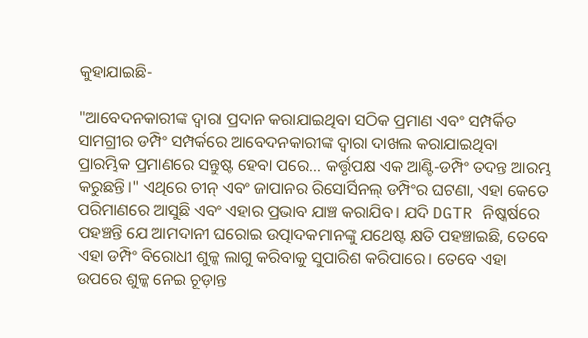କୁହାଯାଇଛି-

"ଆବେଦନକାରୀଙ୍କ ଦ୍ୱାରା ପ୍ରଦାନ କରାଯାଇଥିବା ସଠିକ ପ୍ରମାଣ ଏବଂ ସମ୍ପର୍କିତ ସାମଗ୍ରୀର ଡମ୍ପିଂ ସମ୍ପର୍କରେ ଆବେଦନକାରୀଙ୍କ ଦ୍ୱାରା ଦାଖଲ କରାଯାଇଥିବା ପ୍ରାରମ୍ଭିକ ପ୍ରମାଣରେ ସନ୍ତୁଷ୍ଟ ହେବା ପରେ... କର୍ତ୍ତୃପକ୍ଷ ଏକ ଆଣ୍ଟି-ଡମ୍ପିଂ ତଦନ୍ତ ଆରମ୍ଭ କରୁଛନ୍ତି।" ଏଥିରେ ଚୀନ୍ ଏବଂ ଜାପାନର ରିସୋର୍ସିନଲ୍ ଡମ୍ପିଂର ଘଟଣା, ଏହା କେତେ ପରିମାଣରେ ଆସୁଛି ଏବଂ ଏହାର ପ୍ରଭାବ ଯାଞ୍ଚ କରାଯିବ। ଯଦି DGTR ନିଷ୍କର୍ଷରେ ପହଞ୍ଚନ୍ତି ଯେ ଆମଦାନୀ ଘରୋଇ ଉତ୍ପାଦକମାନଙ୍କୁ ଯଥେଷ୍ଟ କ୍ଷତି ପହଞ୍ଚାଇଛି, ତେବେ ଏହା ଡମ୍ପିଂ ବିରୋଧୀ ଶୁଳ୍କ ଲାଗୁ କରିବାକୁ ସୁପାରିଶ କରିପାରେ। ତେବେ ଏହା ଉପରେ ଶୁଳ୍କ ନେଇ ଚୂଡ଼ାନ୍ତ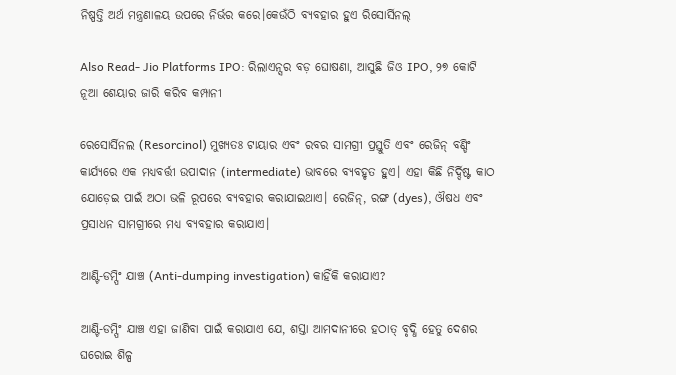ନିଷ୍ପତ୍ତି ଅର୍ଥ ମନ୍ତ୍ରଣାଳୟ ଉପରେ ନିର୍ଭର କରେ।କେଉଁଠି ବ୍ୟବହାର ହୁଏ ରିସୋର୍ସିନଲ୍

Also Read- Jio Platforms IPO: ରିଲାଏନ୍ସର ବଡ଼ ଘୋଷଣା, ଆସୁଛି ଜିଓ IPO, ୨୭ କୋଟି ନୂଆ ଶେୟାର ଜାରି କରିବ କମ୍ପାନୀ

ରେସୋର୍ସିନଲ (Resorcinol) ମୁଖ୍ୟତଃ ଟାୟାର ଏବଂ ରବର ସାମଗ୍ରୀ ପ୍ରସ୍ତୁତି ଏବଂ ରେଜିନ୍ ବଣ୍ଡିଂ କାର୍ଯ୍ୟରେ ଏକ ମଧ୍ୟବର୍ତ୍ତୀ ଉପାଦାନ (intermediate) ଭାବରେ ବ୍ୟବହୃତ ହୁଏ। ଏହା କିଛି ନିର୍ଦ୍ଦିଷ୍ଟ କାଠ ଯୋଡ଼େଇ ପାଇଁ ଅଠା ଭଳି ରୂପରେ ବ୍ୟବହାର କରାଯାଇଥାଏ। ରେଜିନ୍, ରଙ୍ଗ (dyes), ଔଷଧ ଏବଂ ପ୍ରସାଧନ ସାମଗ୍ରୀରେ ମଧ୍ୟ ବ୍ୟବହାର କରାଯାଏ।

ଆଣ୍ଟି-ଡମ୍ପିଂ ଯାଞ୍ଚ (Anti-dumping investigation) କାହିଁକି କରାଯାଏ?

ଆଣ୍ଟି-ଡମ୍ପିଂ ଯାଞ୍ଚ ଏହା ଜାଣିବା ପାଇଁ କରାଯାଏ ଯେ, ଶସ୍ତା ଆମଦାନୀରେ ହଠାତ୍ ବୃଦ୍ଧି ହେତୁ ଦେଶର ଘରୋଇ ଶିଳ୍ପ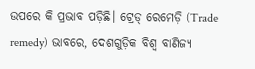ଉପରେ କି ପ୍ରଭାବ ପଡ଼ିଛି। ଟ୍ରେଡ୍ ରେମେଡ଼ି (Trade remedy) ଭାବରେ, ଦେଶଗୁଡ଼ିକ ବିଶ୍ୱ ବାଣିଜ୍ୟ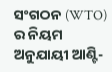ସଂଗଠନ (WTO) ର ନିୟମ ଅନୁଯାୟୀ ଆଣ୍ଟି-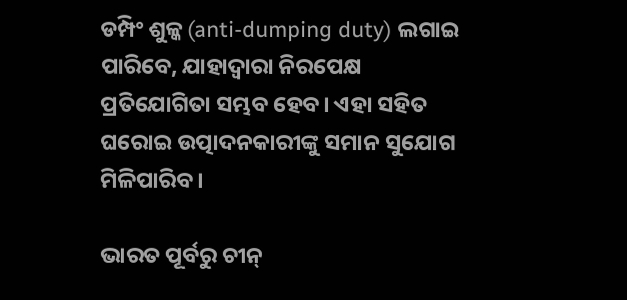ଡମ୍ପିଂ ଶୁଳ୍କ (anti-dumping duty) ଲଗାଇ ପାରିବେ, ଯାହାଦ୍ୱାରା ନିରପେକ୍ଷ ପ୍ରତିଯୋଗିତା ସମ୍ଭବ ହେବ। ଏହା ସହିତ ଘରୋଇ ଉତ୍ପାଦନକାରୀଙ୍କୁ ସମାନ ସୁଯୋଗ ମିଳିପାରିବ।

ଭାରତ ପୂର୍ବରୁ ଚୀନ୍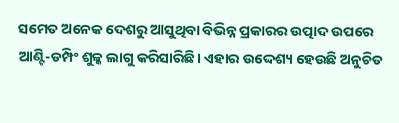ସମେତ ଅନେକ ଦେଶରୁ ଆସୁଥିବା ବିଭିନ୍ନ ପ୍ରକାରର ଉତ୍ପାଦ ଉପରେ ଆଣ୍ଟି-ଡମ୍ପିଂ ଶୁଳ୍କ ଲାଗୁ କରିସାରିଛି। ଏହାର ଉଦ୍ଦେଶ୍ୟ ହେଉଛି ଅନୁଚିତ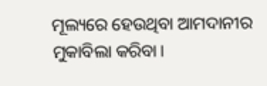ମୂଲ୍ୟରେ ହେଉଥିବା ଆମଦାନୀର ମୁକାବିଲା କରିବା।